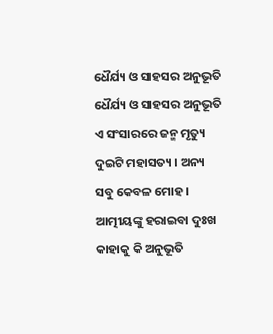ଧୈର୍ଯ୍ୟ ଓ ସାହସର ଅନୁଭୂତି
ଧୈର୍ଯ୍ୟ ଓ ସାହସର ଅନୁଭୂତି
ଏ ସଂସାରରେ ଜନ୍ମ ମୃତ୍ୟୁ ଦୁଇଟି ମହାସତ୍ୟ । ଅନ୍ୟ ସବୁ କେବଳ ମୋହ । ଆତ୍ମୀୟଙ୍କୁ ହରାଇବା ଦୁଃଖ କାହାକୁ କି ଅନୁଭୂତି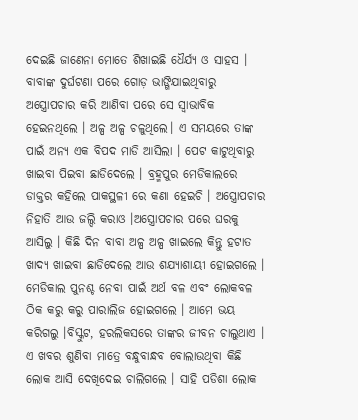ଦେଇଛି ଜାଣେନା ମୋତେ ଶିଖାଇଛି ଧୈର୍ଯ୍ୟ ଓ ସାହସ ।
ବାବାଙ୍କ ଦୁର୍ଘଟଣା ପରେ ଗୋଡ଼ ଭାଙ୍ଗିଯାଇଥିବାରୁ ଅସ୍ତ୍ରୋପଚାର କରି ଆଣିବା ପରେ ସେ ସ୍ୱାଭାବିକ ହେଇନଥିଲେ । ଅଳ୍ପ ଅଳ୍ପ ଚଳୁଥିଲେ। ଏ ସମୟରେ ତାଙ୍କ ପାଇଁ ଅନ୍ୟ ଏକ ବିପଦ ମାଡି ଆସିଲା । ପେଟ କାଟୁଥିବାରୁ ଖାଇବା ପିଇବା ଛାଡିଦେଲେ । ବ୍ରହ୍ମପୁର ମେଡିକାଲରେ ଡାକ୍ତର କହିଲେ ପାକସ୍ଥଳୀ ରେ କଣା ହେଇଚି । ଅସ୍ତ୍ରୋପଚାର ନିହାତି ଆଉ ଜଲ୍ଦି କରାଓ ।ଅସ୍ତ୍ରୋପଚାର ପରେ ଘରକୁ ଆସିଲୁ । କିଛି ଦିନ ବାବା ଅଳ୍ପ ଅଳ୍ପ ଖାଇଲେ କିନ୍ତୁ ହଟାତ ଖାଦ୍ୟ ଖାଇବା ଛାଡିଦେଲେ ଆଉ ଶଯ୍ୟାଶାୟୀ ହୋଇଗଲେ । ମେଡିକାଲ ପୁନଶ୍ଚ ନେବା ପାଇଁ ଅର୍ଥ ବଳ ଏବଂ ଲୋକବଳ ଠିକ କରୁ କରୁ ପାରାଲିଜ ହୋଇଗଲେ । ଆମେ ଭୟ କରିଗଲୁ ।ବିସ୍କୁଟ, ହରଲିକସରେ ତାଙ୍କର ଜୀବନ ଚାଲୁଥାଏ । ଏ ଖବର ଶୁଣିବା ମାତ୍ରେ ବନ୍ଧୁବାନ୍ଧବ ବୋଲାଉଥିବା କିଛି ଲୋକ ଆସି ଦେଖିଦେଇ ଚାଲିଗଲେ । ସାହି ପଡିଶା ଲୋକ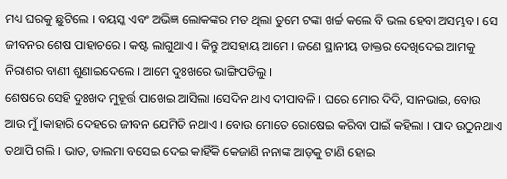ମଧ୍ୟ ଘରକୁ ଛୁଟିଲେ । ବୟସ୍କ ଏବଂ ଅଭିଜ୍ଞ ଲୋକଙ୍କର ମତ ଥିଲା ତୁମେ ଟଙ୍କା ଖର୍ଚ୍ଚ କଲେ ବି ଭଲ ହେବା ଅସମ୍ଭବ । ସେ ଜୀବନର ଶେଷ ପାହାଚରେ । କଷ୍ଟ ଲାଗୁଥାଏ । କିନ୍ତୁ ଅସହାୟ ଆମେ । ଜଣେ ସ୍ଥାନୀୟ ଡାକ୍ତର ଦେଖିଦେଇ ଆମକୁ ନିରାଶର ବାଣୀ ଶୁଣାଇଦେଲେ । ଆମେ ଦୁଃଖରେ ଭାଙ୍ଗିପଡିଲୁ ।
ଶେଷରେ ସେହି ଦୁଃଖଦ ମୁହୂର୍ତ୍ତ ପାଖେଇ ଆସିଲା ।ସେଦିନ ଥାଏ ଦୀପାବଳି । ଘରେ ମୋର ଦିଦି, ସାନଭାଇ, ବୋଉ ଆଉ ମୁଁ ।କାହାରି ଦେହରେ ଜୀବନ ଯେମିତି ନଥାଏ । ବୋଉ ମୋତେ ରୋଷେଇ କରିବା ପାଇଁ କହିଲା । ପାଦ ଉଠୁନଥାଏ ତଥାପି ଗଲି । ଭାତ, ଡାଲମା ବସେଇ ଦେଇ କାହିଁକି କେଜାଣି ନନାଙ୍କ ଆଡ଼କୁ ଟାଣି ହୋଇ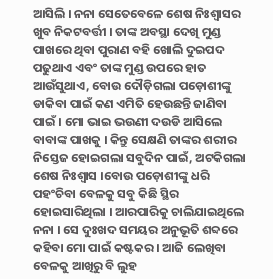ଆସିଲି । ନନା ସେତେବେଳେ ଶେଷ ନିଃଶ୍ୱାସର ଖୁବ ନିକଟବର୍ତ୍ତୀ । ତାଙ୍କ ଅବସ୍ଥା ଦେଖି ମୁଣ୍ଡ ପାଖରେ ଥିବା ପୁରାଣ ବହି ଖୋଲି ଦୁଇପଦ ପଢୁଥାଏ ଏବଂ ତାଙ୍କ ମୁଣ୍ଡ ଉପରେ ହାତ ଆଉଁସୁଥାଏ, ବୋଉ ଦୌଡ଼ିଗଲା ପଡ଼ୋଶୀଙ୍କୁ ଡାକିବା ପାଇଁ କଣ ଏମିତି ହେଉଛନ୍ତି ଜାଣିବା ପାଇଁ । ମୋ ଭାଇ ଭଉଣୀ ଦଉଡି ଆସିଲେ ବାବାଙ୍କ ପାଖକୁ । କିନ୍ତୁ ସେକ୍ଷଣି ତାଙ୍କର ଶରୀର ନିସ୍ତେଜ ହୋଇଗଲା ସବୁଦିନ ପାଇଁ, ଅଟକିଗଲା ଶେଷ ନିଃଶ୍ୱାସ ।ବୋଉ ପଡ଼ୋଶୀଙ୍କୁ ଧରି ପହଂଚିବା ବେଳକୁ ସବୁ କିଛି ସ୍ଥିର ହୋଇସାରିଥିଲା । ଆରପାରିକୁ ଚାଲିଯାଇଥିଲେ ନନା । ସେ ଦୁଃଖଦ ସମୟର ଅନୁଭୂତି ଶବ୍ଦରେ କହିବା ମୋ ପାଇଁ କଷ୍ଟକର । ଆଜି ଲେଖିବା ବେଳକୁ ଆଖିରୁ ବି ଲୁହ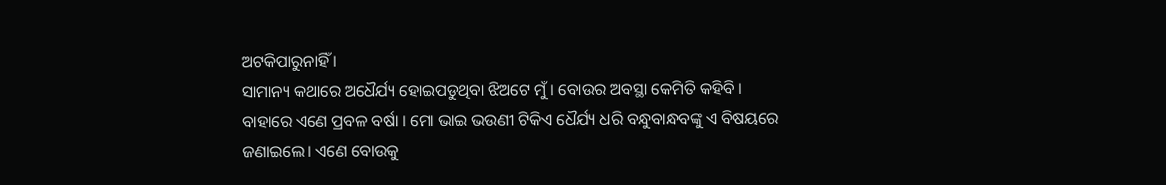ଅଟକିପାରୁନାହିଁ ।
ସାମାନ୍ୟ କଥାରେ ଅଧୈର୍ଯ୍ୟ ହୋଇପଡୁଥିବା ଝିଅଟେ ମୁଁ । ବୋଉର ଅବସ୍ଥା କେମିତି କହିବି । ବାହାରେ ଏଣେ ପ୍ରବଳ ବର୍ଷା । ମୋ ଭାଇ ଭଉଣୀ ଟିକିଏ ଧୈର୍ଯ୍ୟ ଧରି ବନ୍ଧୁବାନ୍ଧବଙ୍କୁ ଏ ବିଷୟରେ ଜଣାଇଲେ। ଏଣେ ବୋଉକୁ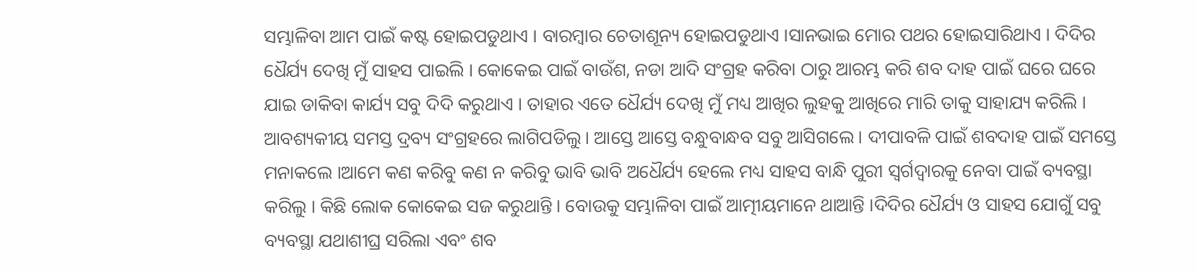ସମ୍ଭାଳିବା ଆମ ପାଇଁ କଷ୍ଟ ହୋଇପଡୁଥାଏ । ବାରମ୍ବାର ଚେତାଶୂନ୍ୟ ହୋଇପଡୁଥାଏ ।ସାନଭାଇ ମୋର ପଥର ହୋଇସାରିଥାଏ । ଦିଦିର ଧୈର୍ଯ୍ୟ ଦେଖି ମୁଁ ସାହସ ପାଇଲି । କୋକେଇ ପାଇଁ ବାଉଁଶ, ନଡା ଆଦି ସଂଗ୍ରହ କରିବା ଠାରୁ ଆରମ୍ଭ କରି ଶବ ଦାହ ପାଇଁ ଘରେ ଘରେ ଯାଇ ଡାକିବା କାର୍ଯ୍ୟ ସବୁ ଦିଦି କରୁଥାଏ । ତାହାର ଏତେ ଧୈର୍ଯ୍ୟ ଦେଖି ମୁଁ ମଧ୍ୟ ଆଖିର ଲୁହକୁ ଆଖିରେ ମାରି ତାକୁ ସାହାଯ୍ୟ କରିଲି । ଆବଶ୍ୟକୀୟ ସମସ୍ତ ଦ୍ରବ୍ୟ ସଂଗ୍ରହରେ ଲାଗିପଡିଲୁ । ଆସ୍ତେ ଆସ୍ତେ ବନ୍ଧୁବାନ୍ଧବ ସବୁ ଆସିଗଲେ । ଦୀପାବଳି ପାଇଁ ଶବଦାହ ପାଇଁ ସମସ୍ତେ ମନାକଲେ ।ଆମେ କଣ କରିବୁ କଣ ନ କରିବୁ ଭାବି ଭାବି ଅଧୈର୍ଯ୍ୟ ହେଲେ ମଧ୍ୟ ସାହସ ବାନ୍ଧି ପୁରୀ ସ୍ୱର୍ଗଦ୍ୱାରକୁ ନେବା ପାଇଁ ବ୍ୟବସ୍ଥା କରିଲୁ । କିଛି ଲୋକ କୋକେଇ ସଜ କରୁଥାନ୍ତି । ବୋଉକୁ ସମ୍ଭାଳିବା ପାଇଁ ଆତ୍ମୀୟମାନେ ଥାଆନ୍ତି ।ଦିଦିର ଧୈର୍ଯ୍ୟ ଓ ସାହସ ଯୋଗୁଁ ସବୁ ବ୍ୟବସ୍ଥା ଯଥାଶୀଘ୍ର ସରିଲା ଏବଂ ଶବ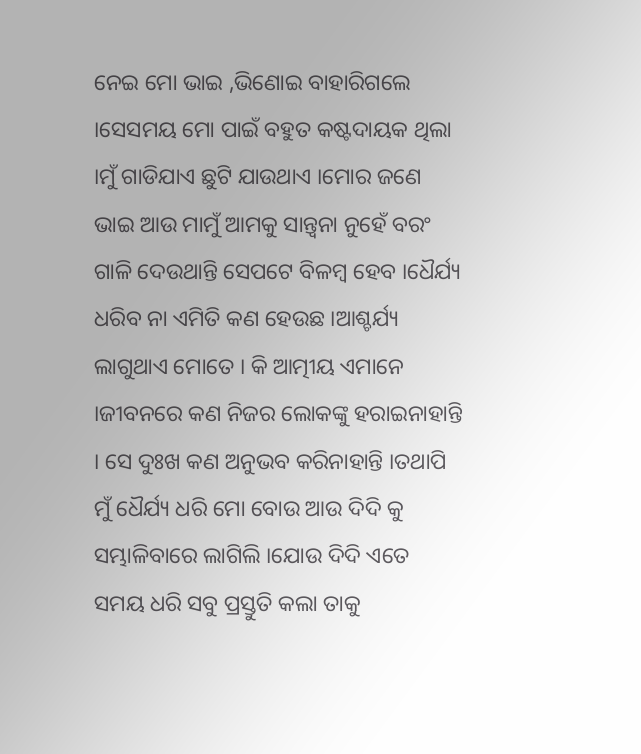ନେଇ ମୋ ଭାଇ ,ଭିଣୋଇ ବାହାରିଗଲେ ।ସେସମୟ ମୋ ପାଇଁ ବହୁତ କଷ୍ଟଦାୟକ ଥିଲା ।ମୁଁ ଗାଡିଯାଏ ଛୁଟି ଯାଉଥାଏ ।ମୋର ଜଣେ ଭାଇ ଆଉ ମାମୁଁ ଆମକୁ ସାନ୍ତ୍ୱନା ନୁହେଁ ବରଂ ଗାଳି ଦେଉଥାନ୍ତି ସେପଟେ ବିଳମ୍ବ ହେବ ।ଧୈର୍ଯ୍ୟ ଧରିବ ନା ଏମିତି କଣ ହେଉଛ ।ଆଶ୍ଚର୍ଯ୍ୟ ଲାଗୁଥାଏ ମୋତେ । କି ଆତ୍ମୀୟ ଏମାନେ ।ଜୀବନରେ କଣ ନିଜର ଲୋକଙ୍କୁ ହରାଇନାହାନ୍ତି । ସେ ଦୁଃଖ କଣ ଅନୁଭବ କରିନାହାନ୍ତି ।ତଥାପି ମୁଁ ଧୈର୍ଯ୍ୟ ଧରି ମୋ ବୋଉ ଆଉ ଦିଦି କୁ ସମ୍ଭାଳିବାରେ ଲାଗିଲି ।ଯୋଉ ଦିଦି ଏତେ ସମୟ ଧରି ସବୁ ପ୍ରସ୍ତୁତି କଲା ତାକୁ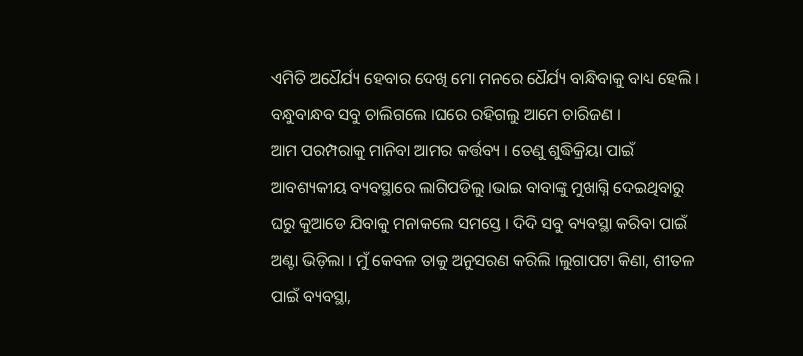ଏମିତି ଅଧୈର୍ଯ୍ୟ ହେବାର ଦେଖି ମୋ ମନରେ ଧୈର୍ଯ୍ୟ ବାନ୍ଧିବାକୁ ବାଧ୍ୟ ହେଲି । ବନ୍ଧୁବାନ୍ଧବ ସବୁ ଚାଲିଗଲେ ।ଘରେ ରହିଗଲୁ ଆମେ ଚାରିଜଣ ।
ଆମ ପରମ୍ପରାକୁ ମାନିବା ଆମର କର୍ତ୍ତବ୍ୟ । ତେଣୁ ଶୁଦ୍ଧିକ୍ରିୟା ପାଇଁ ଆବଶ୍ୟକୀୟ ବ୍ୟବସ୍ଥାରେ ଲାଗିପଡିଲୁ ।ଭାଇ ବାବାଙ୍କୁ ମୁଖାଗ୍ନି ଦେଇଥିବାରୁ ଘରୁ କୁଆଡେ ଯିବାକୁ ମନାକଲେ ସମସ୍ତେ । ଦିଦି ସବୁ ବ୍ୟବସ୍ଥା କରିବା ପାଇଁ ଅଣ୍ଟା ଭିଡ଼ିଲା । ମୁଁ କେବଳ ତାକୁ ଅନୁସରଣ କରିଲି ।ଲୁଗାପଟା କିଣା, ଶୀତଳ ପାଇଁ ବ୍ୟବସ୍ଥା,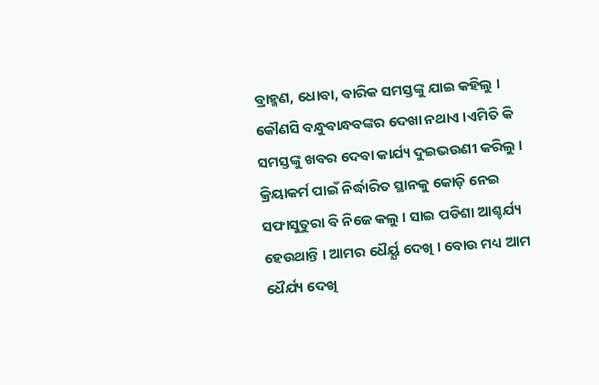ବ୍ରାହ୍ମଣ, ଧୋବା, ବାରିକ ସମସ୍ତଙ୍କୁ ଯାଇ କହିଲୁ । କୌଣସି ବନ୍ଧୁବାନ୍ଧବଙ୍କର ଦେଖା ନଥାଏ ।ଏମିତି କି ସମସ୍ତଙ୍କୁ ଖବର ଦେବା କାର୍ଯ୍ୟ ଦୁଇଭଉଣୀ କରିଲୁ । କ୍ରିୟାକର୍ମ ପାଇଁ ନିର୍ଦ୍ଧାରିତ ସ୍ଥାନକୁ କୋଡ଼ି ନେଇ ସଫାସୁତୁରା ବି ନିଜେ କଲୁ । ସାଇ ପଡିଶା ଆଶ୍ଚର୍ଯ୍ୟ ହେଉଥାନ୍ତି । ଆମର ଧୈର୍ୟ୍ଯ ଦେଖି । ବୋଉ ମଧ୍ୟ ଆମ ଧୈର୍ଯ୍ୟ ଦେଖି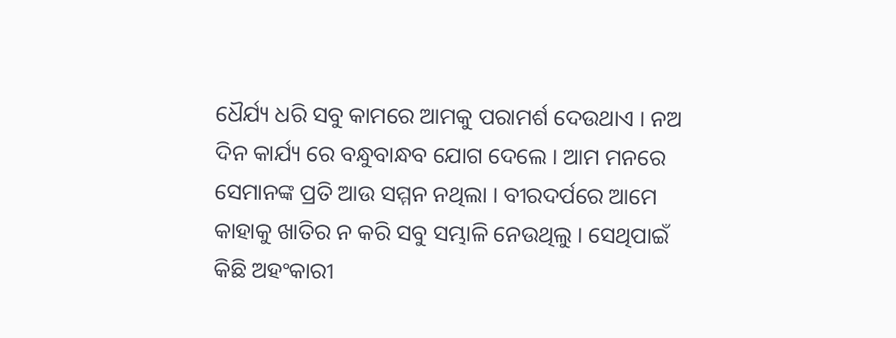ଧୈର୍ଯ୍ୟ ଧରି ସବୁ କାମରେ ଆମକୁ ପରାମର୍ଶ ଦେଉଥାଏ । ନଅ ଦିନ କାର୍ଯ୍ୟ ରେ ବନ୍ଧୁବାନ୍ଧବ ଯୋଗ ଦେଲେ । ଆମ ମନରେ ସେମାନଙ୍କ ପ୍ରତି ଆଉ ସମ୍ମନ ନଥିଲା । ବୀରଦର୍ପରେ ଆମେ କାହାକୁ ଖାତିର ନ କରି ସବୁ ସମ୍ଭାଳି ନେଉଥିଲୁ । ସେଥିପାଇଁ କିଛି ଅହଂକାରୀ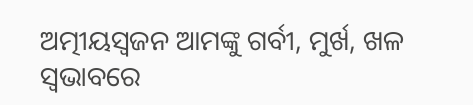ଅତ୍ମୀୟସ୍ଵଜନ ଆମଙ୍କୁ ଗର୍ବୀ, ମୁର୍ଖ, ଖଳ ସ୍ଵଭାବରେ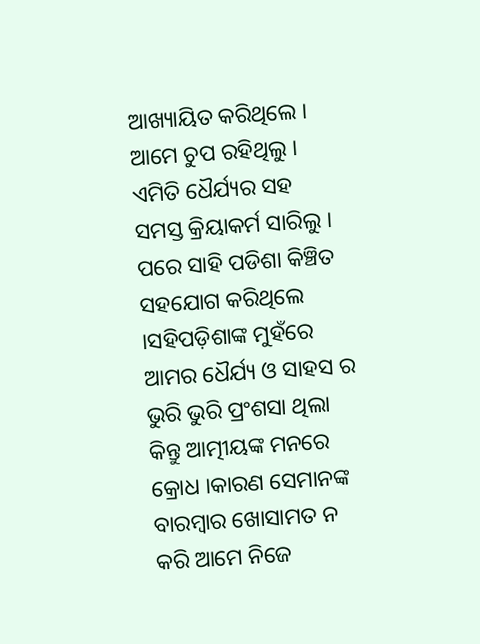ଆଖ୍ୟାୟିତ କରିଥିଲେ । ଆମେ ଚୁପ ରହିଥିଲୁ । ଏମିତି ଧୈର୍ଯ୍ୟର ସହ ସମସ୍ତ କ୍ରିୟାକର୍ମ ସାରିଲୁ । ପରେ ସାହି ପଡିଶା କିଞ୍ଚିତ ସହଯୋଗ କରିଥିଲେ ।ସହିପଡ଼ିଶାଙ୍କ ମୁହଁରେ ଆମର ଧୈର୍ଯ୍ୟ ଓ ସାହସ ର ଭୁରି ଭୁରି ପ୍ରଂଶସା ଥିଲା କିନ୍ତୁ ଆତ୍ମୀୟଙ୍କ ମନରେ କ୍ରୋଧ ।କାରଣ ସେମାନଙ୍କ ବାରମ୍ବାର ଖୋସାମତ ନ କରି ଆମେ ନିଜେ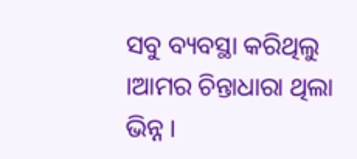ସବୁ ବ୍ୟବସ୍ଥା କରିଥିଲୁ ।ଆମର ଚିନ୍ତାଧାରା ଥିଲା ଭିନ୍ନ ।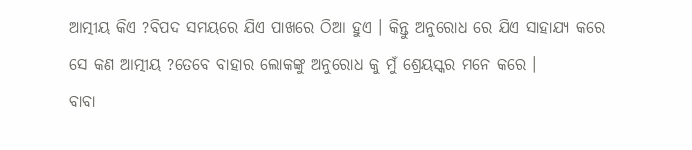ଆତ୍ମୀୟ କିଏ ?ବିପଦ ସମୟରେ ଯିଏ ପାଖରେ ଠିଆ ହୁଏ । କିନ୍ତୁ ଅନୁରୋଧ ରେ ଯିଏ ସାହାଯ୍ୟ କରେ ସେ କଣ ଆତ୍ମୀୟ ?ତେବେ ବାହାର ଲୋକଙ୍କୁ ଅନୁରୋଧ କୁ ମୁଁ ଶ୍ରେୟସ୍କର ମନେ କରେ ।
ବାବା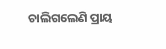ଚାଲିଗଲେଣି ପ୍ରାୟ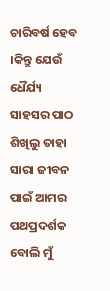ଚାରିବର୍ଷ ହେବ ।କିନ୍ତୁ ଯେଉଁ ଧୈର୍ଯ୍ୟ ସାହସର ପାଠ ଶିଖିଲୁ ତାହା ସାରା ଜୀବନ ପାଇଁ ଆମର ପଥପ୍ରଦର୍ଶକ ବୋଲି ମୁଁ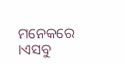ମନେକରେ ।ଏସବୁ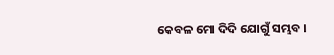କେବଳ ମୋ ଦିଦି ଯୋଗୁଁ ସମ୍ଭବ ।